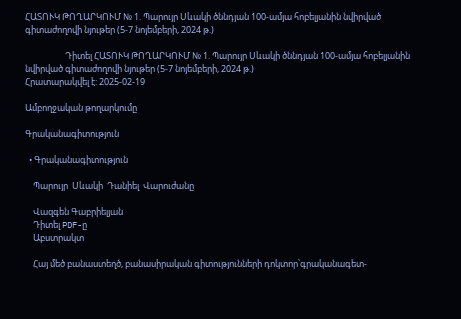ՀԱՏՈՒԿ ԹՈՂԱՐԿՈՒՄ № 1. Պարույր Սևակի ծննդյան 100-ամյա հոբելյանին նվիրված գիտաժողովի նյութեր (5-7 նոյեմբերի, 2024 թ.)

                    Դիտել ՀԱՏՈՒԿ ԹՈՂԱՐԿՈՒՄ № 1. Պարույր Սևակի ծննդյան 100-ամյա հոբելյանին նվիրված գիտաժողովի նյութեր (5-7 նոյեմբերի, 2024 թ.)
Հրատարակվել է: 2025-02-19

Ամբողջական թողարկումը

Գրականագիտություն

  • Գրականագիտություն

    Պարույր  Սևակի  Դանիել  Վարուժանը

    Վազգեն Գաբրիելյան
    Դիտել PDF-ը
    Աբստրակտ

    Հայ մեծ բանաստեղծ, բանասիրական գիտությունների դոկտոր՝գրականագետ-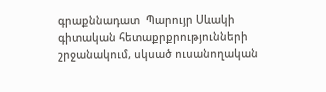գրաքննադատ  Պարույր Սևակի գիտական հետաքրքրությունների շրջանակում, սկսած ուսանողական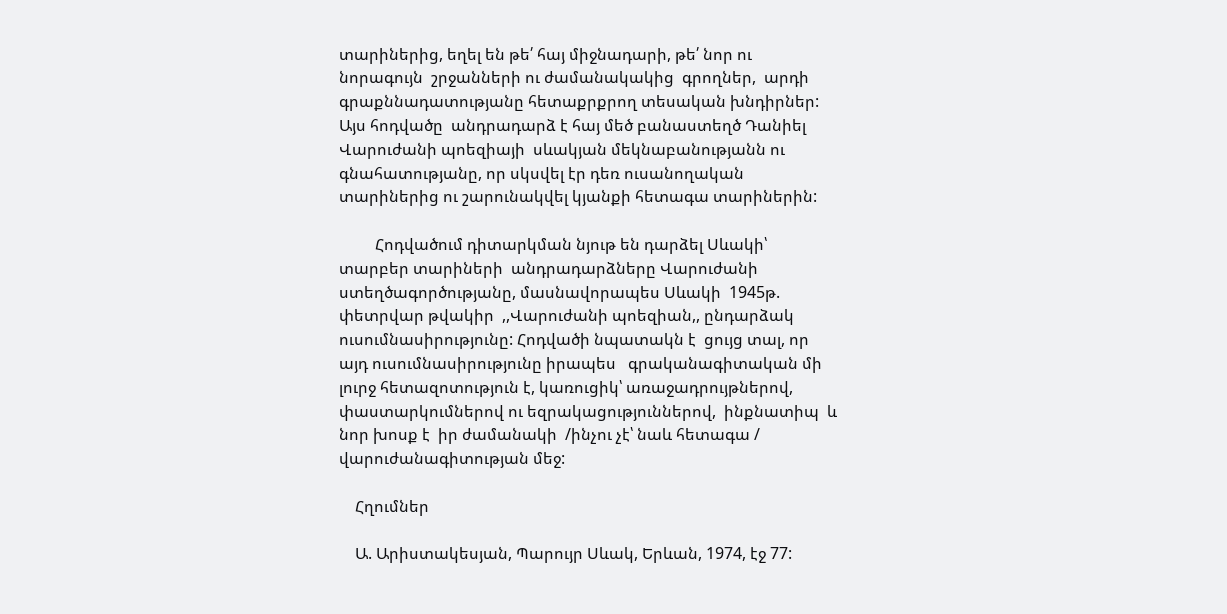տարիներից, եղել են թե՛ հայ միջնադարի, թե՛ նոր ու նորագույն  շրջանների ու ժամանակակից  գրողներ,  արդի գրաքննադատությանը հետաքրքրող տեսական խնդիրներ: Այս հոդվածը  անդրադարձ է հայ մեծ բանաստեղծ Դանիել Վարուժանի պոեզիայի  սևակյան մեկնաբանությանն ու գնահատությանը, որ սկսվել էր դեռ ուսանողական տարիներից ու շարունակվել կյանքի հետագա տարիներին:

         Հոդվածում դիտարկման նյութ են դարձել Սևակի՝ տարբեր տարիների  անդրադարձները Վարուժանի ստեղծագործությանը, մասնավորապես Սևակի  1945թ. փետրվար թվակիր  ,,Վարուժանի պոեզիան,, ընդարձակ ուսումնասիրությունը: Հոդվածի նպատակն է  ցույց տալ, որ այդ ուսումնասիրությունը իրապես   գրականագիտական մի լուրջ հետազոտություն է, կառուցիկ՝ առաջադրույթներով,  փաստարկումներով ու եզրակացություններով,  ինքնատիպ  և նոր խոսք է  իր ժամանակի  /ինչու չէ՝ նաև հետագա / վարուժանագիտության մեջ:

    Հղումներ

    Ա. Արիստակեսյան, Պարույր Սևակ, Երևան, 1974, էջ 77: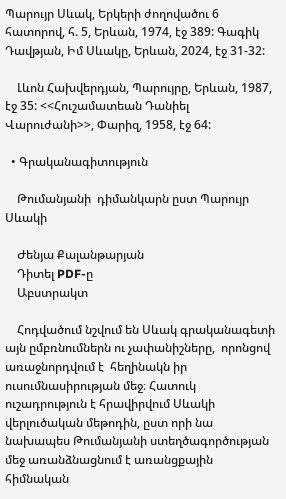Պարույր Սևակ, Երկերի ժողովածու 6 հատորով, հ. 5, Երևան, 1974, էջ 389: Գագիկ Դավթյան, Իմ Սևակը, Երևան, 2024, էջ 31-32:

    Լևոն Հախվերդյան, Պարույրը, Երևան, 1987, էջ 35: <<Հուշամատեան Դանիել Վարուժանի>>, Փարիզ, 1958, էջ 64:

  • Գրականագիտություն

    Թումանյանի  դիմանկարն ըստ Պարույր Սևակի

    Ժենյա Քալանթարյան
    Դիտել PDF-ը
    Աբստրակտ

    Հոդվածում նշվում են Սևակ գրականագետի այն ըմբռնումներն ու չափանիշները,  որոնցով առաջնորդվում է  հեղինակն իր ուսումնասիրության մեջ։ Հատուկ ուշադրություն է հրավիրվում Սևակի վերլուծական մեթոդին, ըստ որի նա նախապես Թումանյանի ստեղծագործության մեջ առանձնացնում է առանցքային հիմնական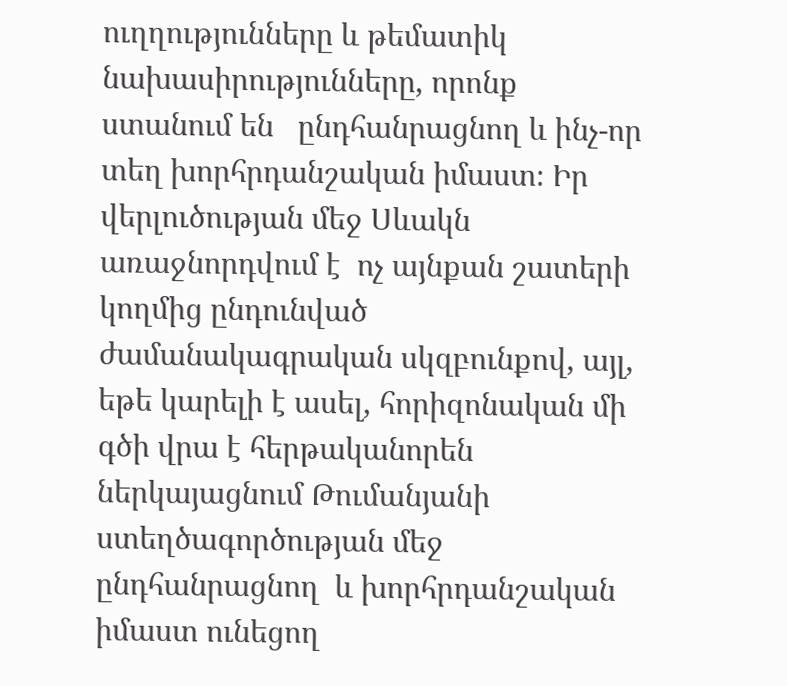ուղղությունները և թեմատիկ նախասիրությունները, որոնք ստանում են   ընդհանրացնող և ինչ-որ տեղ խորհրդանշական իմաստ։ Իր վերլուծության մեջ Սևակն առաջնորդվում է  ոչ այնքան շատերի կողմից ընդունված ժամանակագրական սկզբունքով, այլ, եթե կարելի է ասել, հորիզոնական մի գծի վրա է հերթականորեն ներկայացնում Թումանյանի ստեղծագործության մեջ ընդհանրացնող  և խորհրդանշական իմաստ ունեցող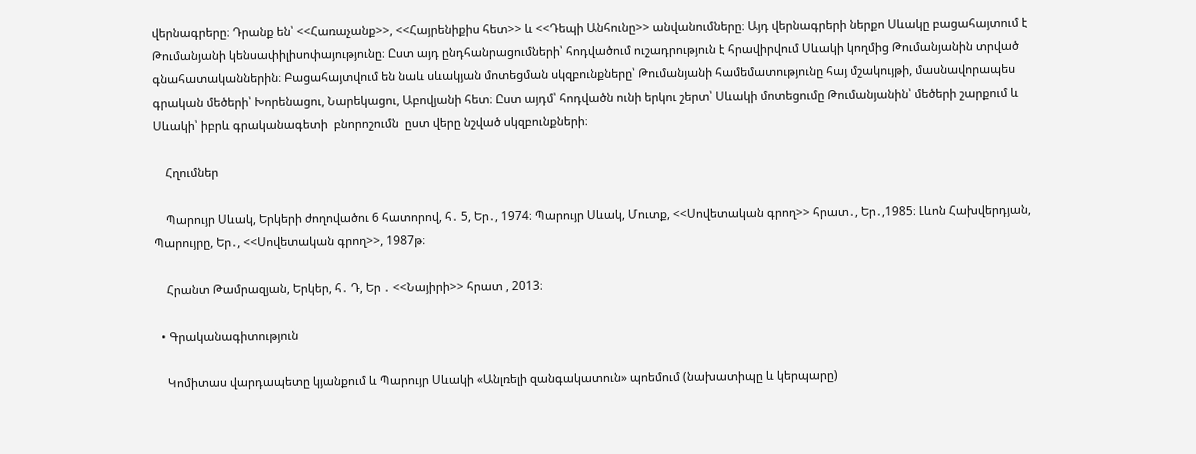վերնագրերը։ Դրանք են՝ <<Հառաչանք>>, <<Հայրենիքիս հետ>> և <<Դեպի Անհունը>> անվանումները։ Այդ վերնագրերի ներքո Սևակը բացահայտում է Թումանյանի կենսափիլիսոփայությունը։ Ըստ այդ ընդհանրացումների՝ հոդվածում ուշադրություն է հրավիրվում Սևակի կողմից Թումանյանին տրված գնահատականներին։ Բացահայտվում են նաև սևակյան մոտեցման սկզբունքները՝ Թումանյանի համեմատությունը հայ մշակույթի, մասնավորապես գրական մեծերի՝ Խորենացու, Նարեկացու, Աբովյանի հետ։ Ըստ այդմ՝ հոդվածն ունի երկու շերտ՝ Սևակի մոտեցումը Թումանյանին՝ մեծերի շարքում և Սևակի՝ իբրև գրականագետի  բնորոշումն  ըստ վերը նշված սկզբունքների։

    Հղումներ

    Պարույր Սևակ, Երկերի ժողովածու 6 հատորով, հ․ 5, Եր․, 1974։ Պարույր Սևակ, Մուտք, <<Սովետական գրող>> հրատ․, Եր․,1985։ Լևոն Հախվերդյան, Պարույրը, Եր․, <<Սովետական գրող>>, 1987թ։

    Հրանտ Թամրազյան, Երկեր, հ․ Դ, Եր ․ <<Նայիրի>> հրատ , 2013։

  • Գրականագիտություն

    Կոմիտաս վարդապետը կյանքում և Պարույր Սևակի «Անլռելի զանգակատուն» պոեմում (նախատիպը և կերպարը)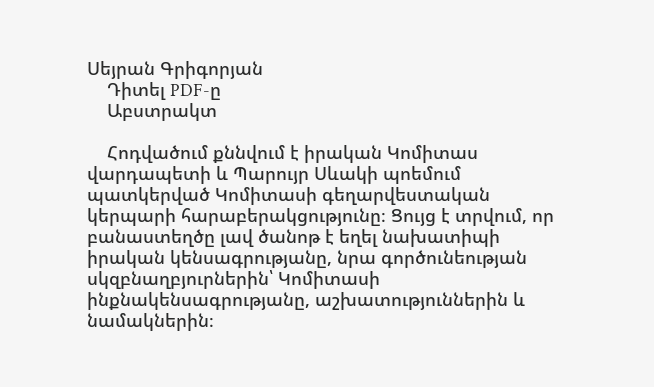Սեյրան Գրիգորյան
    Դիտել PDF-ը
    Աբստրակտ

    Հոդվածում քննվում է իրական Կոմիտաս վարդապետի և Պարույր Սևակի պոեմում պատկերված Կոմիտասի գեղարվեստական կերպարի հարաբերակցությունը։ Ցույց է տրվում, որ բանաստեղծը լավ ծանոթ է եղել նախատիպի իրական կենսագրությանը, նրա գործունեության սկզբնաղբյուրներին՝ Կոմիտասի ինքնակենսագրությանը, աշխատություններին և նամակներին։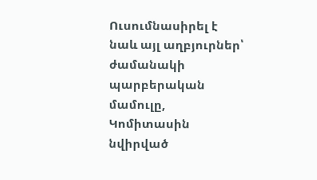Ուսումնասիրել է նաև այլ աղբյուրներ՝ ժամանակի պարբերական մամուլը, Կոմիտասին նվիրված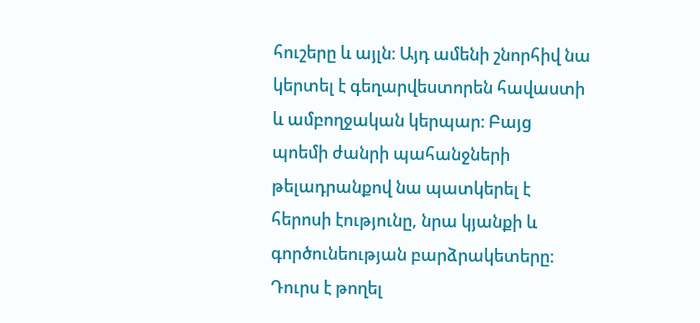հուշերը և այլն։ Այդ ամենի շնորհիվ նա կերտել է գեղարվեստորեն հավաստի և ամբողջական կերպար։ Բայց պոեմի ժանրի պահանջների թելադրանքով նա պատկերել է հերոսի էությունը, նրա կյանքի և գործունեության բարձրակետերը։ Դուրս է թողել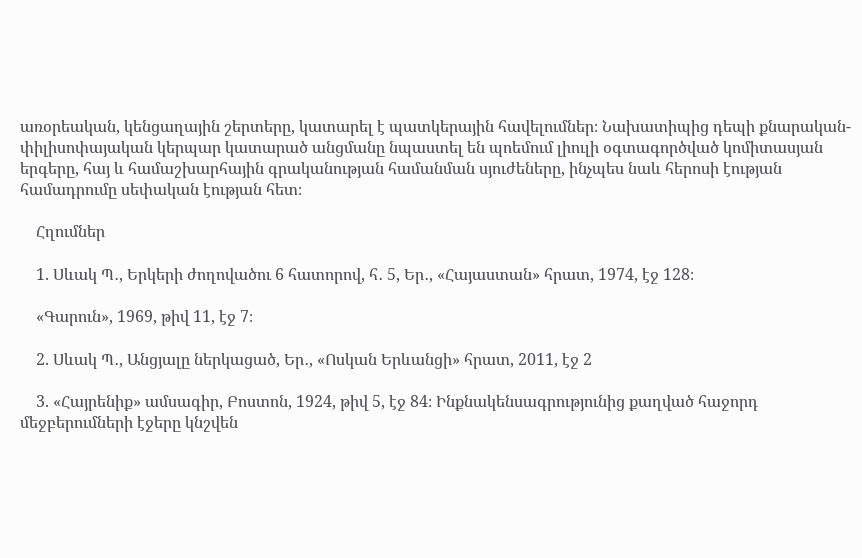առօրեական, կենցաղային շերտերը, կատարել է պատկերային հավելումներ։ Նախատիպից դեպի քնարական-փիլիսոփայական կերպար կատարած անցմանը նպաստել են պոեմում լիուլի օգտագործված կոմիտասյան երգերը, հայ և համաշխարհային գրականության համանման սյուժեները, ինչպես նաև հերոսի էության համադրումը սեփական էության հետ։

    Հղումներ

    1. Սևակ Պ․, Երկերի ժողովածու 6 հատորով, հ․ 5, Եր․, «Հայաստան» հրատ, 1974, էջ 128։

    «Գարուն», 1969, թիվ 11, էջ 7։

    2. Սևակ Պ․, Անցյալը ներկացած, Եր․, «Ոսկան Երևանցի» հրատ, 2011, էջ 2

    3. «Հայրենիք» ամսագիր, Բոստոն, 1924, թիվ 5, էջ 84։ Ինքնակենսագրությունից քաղված հաջորդ մեջբերումների էջերը կնշվեն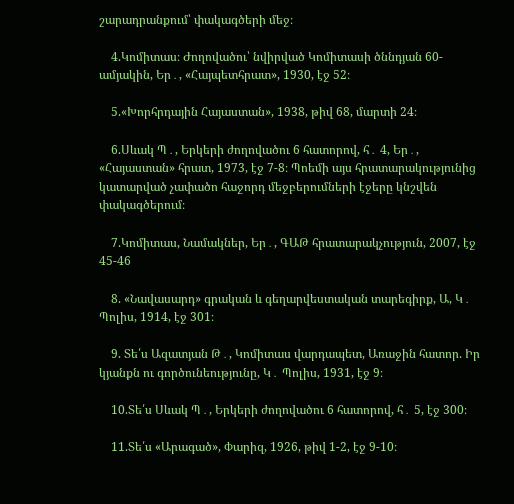շարադրանքում՝ փակագծերի մեջ։

    4.Կոմիտաս։ Ժողովածու՝ նվիրված Կոմիտասի ծննդյան 60-ամյակին, Եր․, «Հայպետհրատ», 1930, էջ 52։

    5.«Խորհրդային Հայաստան», 1938, թիվ 68, մարտի 24։

    6.Սևակ Պ․, Երկերի ժողովածու 6 հատորով, հ․ 4, Եր․, «Հայաստան» հրատ, 1973, էջ 7-8։ Պոեմի այս հրատարակությունից կատարված չափածո հաջորդ մեջբերումների էջերը կնշվեն փակագծերում։

    7.Կոմիտաս, Նամակներ, Եր․, ԳԱԹ հրատարակչություն, 2007, էջ 45-46

    8. «Նավասարդ» գրական և գեղարվեստական տարեգիրք, Ա, Կ․ Պոլիս, 1914, էջ 301։

    9. Տե՛ս Ազատյան Թ․, Կոմիտաս վարդապետ, Առաջին հատոր. Իր կյանքն ու գործունեությունը, Կ․ Պոլիս, 1931, էջ 9։

    10.Տե՛ս Սևակ Պ․, Երկերի ժողովածու 6 հատորով, հ․ 5, էջ 300։

    11.Տե՛ս «Արագած», Փարիզ, 1926, թիվ 1-2, էջ 9-10։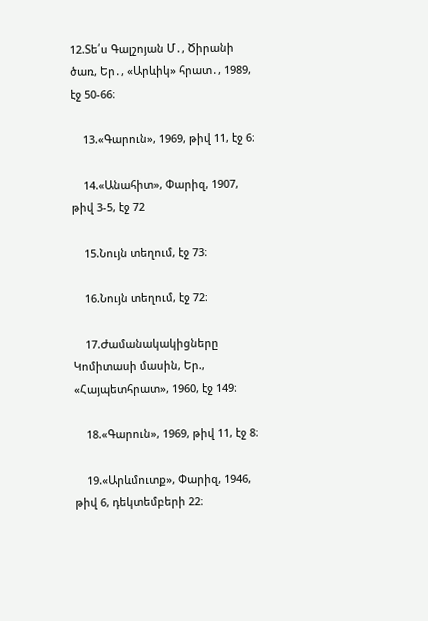12.Տե՛ս Գալշոյան Մ․, Ծիրանի ծառ, Եր․, «Արևիկ» հրատ․, 1989, էջ 50-66։

    13.«Գարուն», 1969, թիվ 11, էջ 6։

    14.«Անահիտ», Փարիզ, 1907, թիվ 3-5, էջ 72

    15.Նույն տեղում, էջ 73։

    16.Նույն տեղում, էջ 72։

    17.Ժամանակակիցները Կոմիտասի մասին, Եր., «Հայպետհրատ», 1960, էջ 149։

    18.«Գարուն», 1969, թիվ 11, էջ 8։

    19.«Արևմուտք», Փարիզ, 1946, թիվ 6, դեկտեմբերի 22։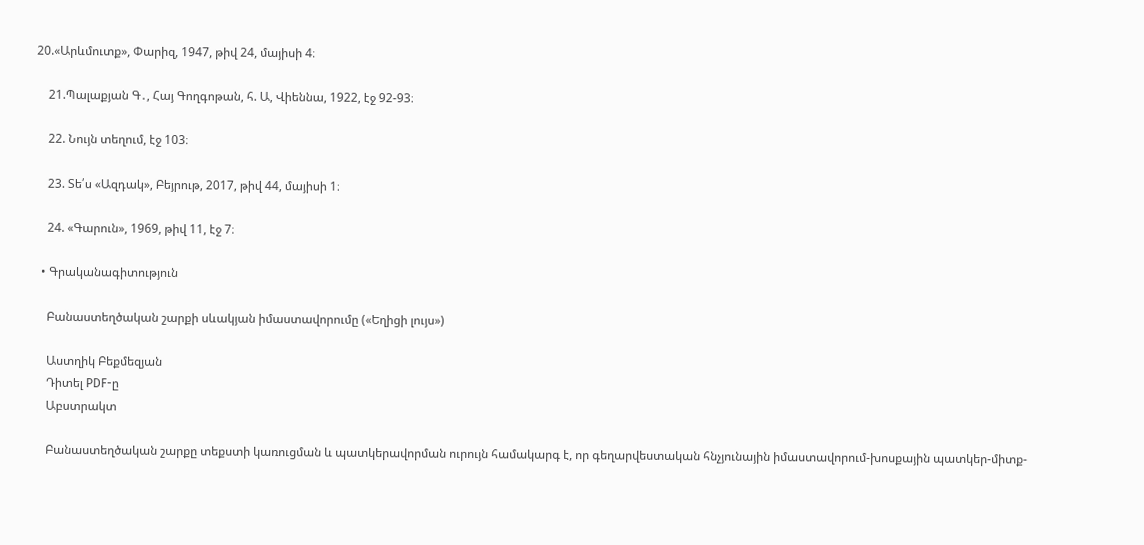20.«Արևմուտք», Փարիզ, 1947, թիվ 24, մայիսի 4։

    21.Պալաքյան Գ․, Հայ Գողգոթան, հ. Ա, Վիեննա, 1922, էջ 92-93։

    22. Նույն տեղում, էջ 103։

    23. Տե՛ս «Ազդակ», Բեյրութ, 2017, թիվ 44, մայիսի 1։

    24. «Գարուն», 1969, թիվ 11, էջ 7։

  • Գրականագիտություն

    Բանաստեղծական շարքի սևակյան իմաստավորումը («Եղիցի լույս»)

    Աստղիկ Բեքմեզյան
    Դիտել PDF-ը
    Աբստրակտ

    Բանաստեղծական շարքը տեքստի կառուցման և պատկերավորման ուրույն համակարգ է, որ գեղարվեստական հնչյունային իմաստավորում-խոսքային պատկեր-միտք-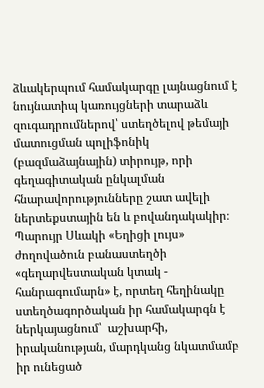ձևակերպում համակարգը լայնացնում է նույնատիպ կառույցների տարաձև զուգադրումներով՝ ստեղծելով թեմայի մատուցման պոլիֆոնիկ (բազմաձայնային) տիրույթ, որի գեղագիտական ընկալման հնարավորությունները շատ ավելի ներտեքստային են և բովանդակակիր։ Պարույր Սևակի «Եղիցի լույս» ժողովածուն բանաստեղծի «գեղարվեստական կտակ - հանրագումարն» է, որտեղ հեղինակը ստեղծագործական իր համակարգն է ներկայացնում՝  աշխարհի, իրականության, մարդկանց նկատմամբ իր ունեցած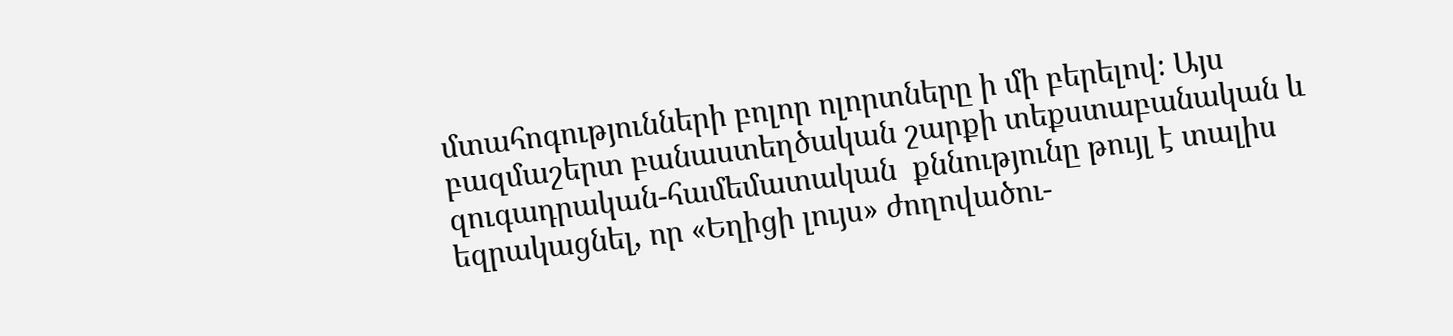մտահոգությունների բոլոր ոլորտները ի մի բերելով։ Այս բազմաշերտ բանաստեղծական շարքի տեքստաբանական և զուգադրական-համեմատական  քննությունը թույլ է տալիս եզրակացնել, որ «Եղիցի լույս» ժողովածու-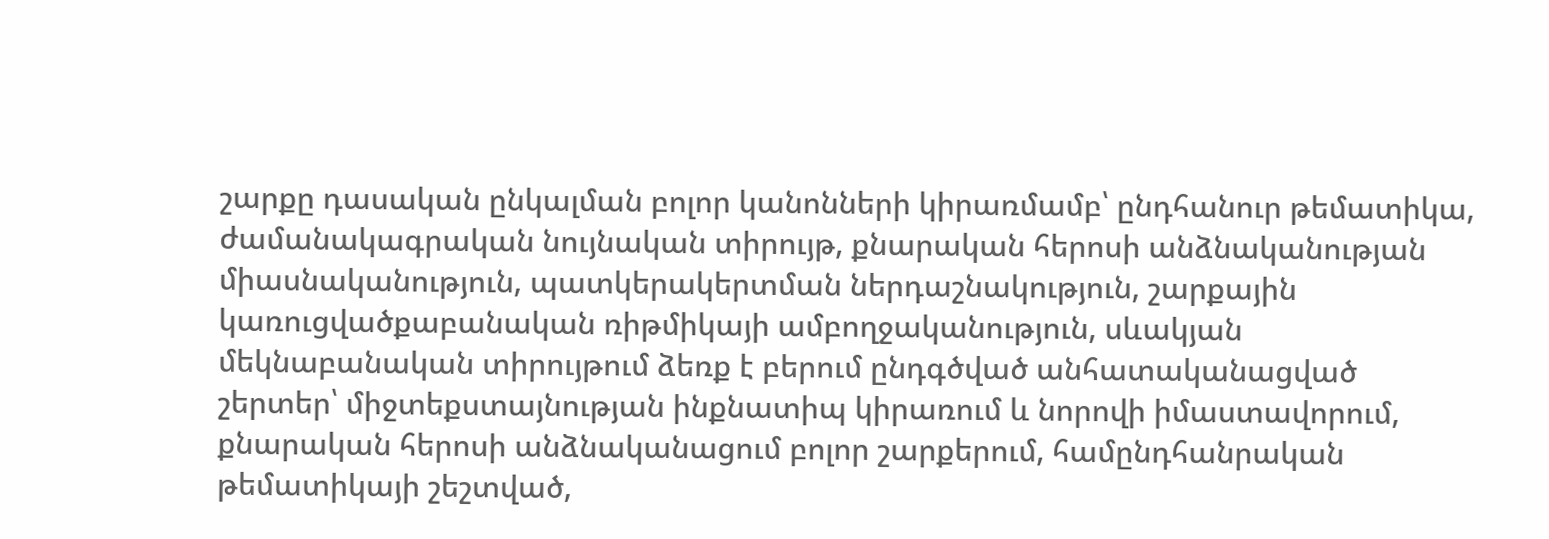շարքը դասական ընկալման բոլոր կանոնների կիրառմամբ՝ ընդհանուր թեմատիկա, ժամանակագրական նույնական տիրույթ, քնարական հերոսի անձնականության միասնականություն, պատկերակերտման ներդաշնակություն, շարքային կառուցվածքաբանական ռիթմիկայի ամբողջականություն, սևակյան մեկնաբանական տիրույթում ձեռք է բերում ընդգծված անհատականացված շերտեր՝ միջտեքստայնության ինքնատիպ կիրառում և նորովի իմաստավորում, քնարական հերոսի անձնականացում բոլոր շարքերում, համընդհանրական թեմատիկայի շեշտված,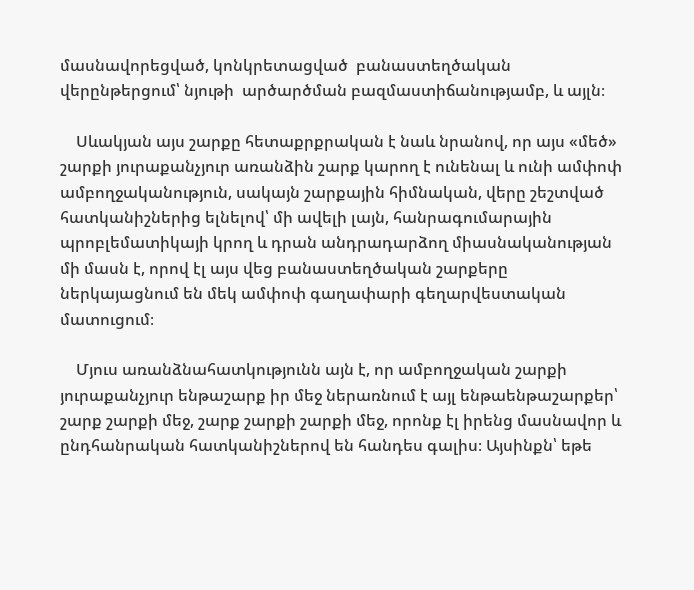մասնավորեցված, կոնկրետացված  բանաստեղծական վերընթերցում՝ նյութի  արծարծման բազմաստիճանությամբ, և այլն։

    Սևակյան այս շարքը հետաքրքրական է նաև նրանով, որ այս «մեծ» շարքի յուրաքանչյուր առանձին շարք կարող է ունենալ և ունի ամփոփ ամբողջականություն, սակայն շարքային հիմնական, վերը շեշտված հատկանիշներից ելնելով՝ մի ավելի լայն, հանրագումարային պրոբլեմատիկայի կրող և դրան անդրադարձող միասնականության մի մասն է, որով էլ այս վեց բանաստեղծական շարքերը ներկայացնում են մեկ ամփոփ գաղափարի գեղարվեստական մատուցում։

    Մյուս առանձնահատկությունն այն է, որ ամբողջական շարքի յուրաքանչյուր ենթաշարք իր մեջ ներառնում է այլ ենթաենթաշարքեր՝ շարք շարքի մեջ, շարք շարքի շարքի մեջ, որոնք էլ իրենց մասնավոր և ընդհանրական հատկանիշներով են հանդես գալիս։ Այսինքն՝ եթե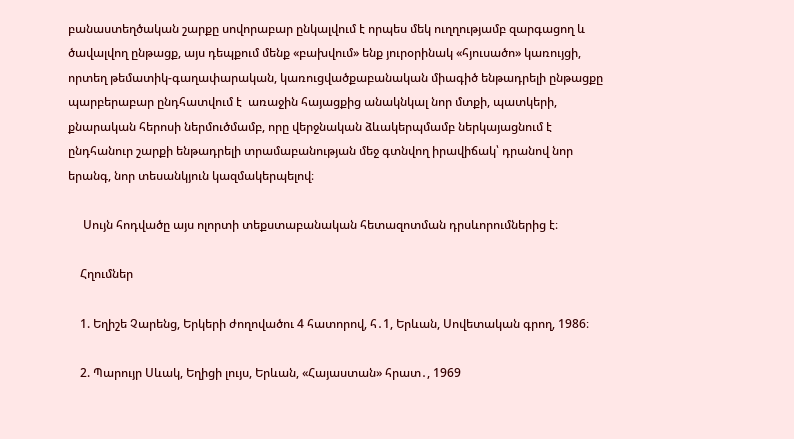բանաստեղծական շարքը սովորաբար ընկալվում է որպես մեկ ուղղությամբ զարգացող և ծավալվող ընթացք, այս դեպքում մենք «բախվում» ենք յուրօրինակ «հյուսածո» կառույցի, որտեղ թեմատիկ-գաղափարական, կառուցվածքաբանական միագիծ ենթադրելի ընթացքը պարբերաբար ընդհատվում է  առաջին հայացքից անակնկալ նոր մտքի, պատկերի, քնարական հերոսի ներմուծմամբ, որը վերջնական ձևակերպմամբ ներկայացնում է ընդհանուր շարքի ենթադրելի տրամաբանության մեջ գտնվող իրավիճակ՝ դրանով նոր երանգ, նոր տեսանկյուն կազմակերպելով։

     Սույն հոդվածը այս ոլորտի տեքստաբանական հետազոտման դրսևորումներից է։

    Հղումներ

    1. Եղիշե Չարենց, Երկերի ժողովածու 4 հատորով, հ․1, Երևան, Սովետական գրող, 1986։

    2. Պարույր Սևակ, Եղիցի լույս, Երևան, «Հայաստան» հրատ․, 1969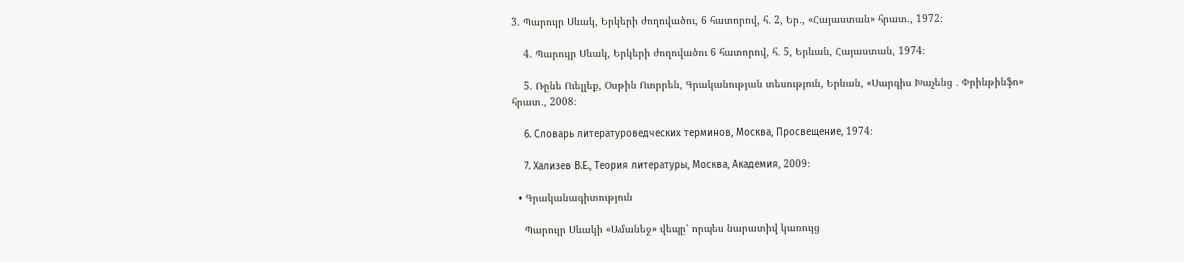3. Պարույր Սևակ, Երկերի ժողովածու, 6 հատորով, հ․ 2, Եր․, «Հայաստան» հրատ., 1972։

    4. Պարույր Սևակ, Երկերի ժողովածու 6 հատորով, հ․ 5, Երևան, Հայաստան, 1974։

    5. Ռընե Ուելլեք, Օսթին Ուորրեն, Գրականության տեսություն, Երևան, «Սարգիս Խաչենց ․ Փրինթինֆո» հրատ․, 2008։

    6. Словарь литературоведческих терминов, Москва, Просвещение, 1974։

    7. Хализев В.Е., Теория литературы, Москва, Академия, 2009։

  • Գրականագիտություն

    Պարույր Սևակի «Ամանեջ» վեպը՝ որպես նարատիվ կառույց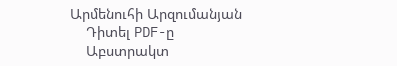Արմենուհի Արզումանյան
    Դիտել PDF-ը
    Աբստրակտ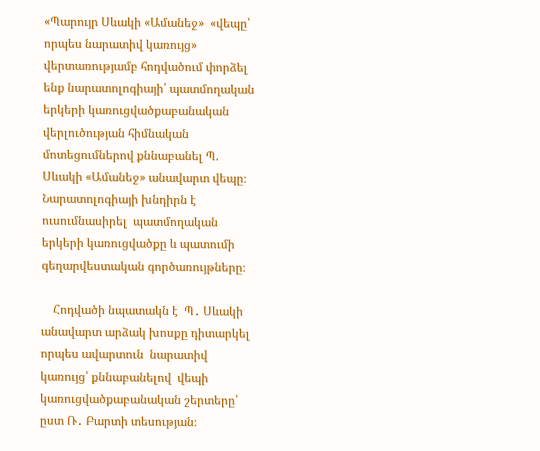«Պարույր Սևակի «Ամանեջ»  «վեպը՝ որպես նարատիվ կառույց» վերտառությամբ հոդվածում փորձել ենք նարատոլոգիայի՝ պատմողական երկերի կառուցվածքաբանական վերլուծության հիմնական մոտեցումներով քննաբանել Պ. Սևակի «Ամանեջ» անավարտ վեպը։ Նարատոլոգիայի խնդիրն է ուսումնասիրել  պատմողական երկերի կառուցվածքը և պատումի գեղարվեստական գործառույթները։

    Հոդվածի նպատակն է  Պ․ Սևակի անավարտ արձակ խոսքը դիտարկել որպես ավարտուն  նարատիվ կառույց՝ քննաբանելով  վեպի կառուցվածքաբանական շերտերը՝ ըստ Ռ․ Բարտի տեսության։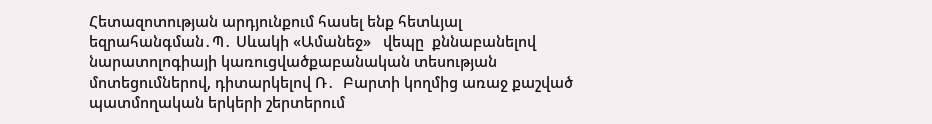Հետազոտության արդյունքում հասել ենք հետևյալ եզրահանգման․Պ․ Սևակի «Ամանեջ»   վեպը  քննաբանելով նարատոլոգիայի կառուցվածքաբանական տեսության մոտեցումներով, դիտարկելով Ռ․  Բարտի կողմից առաջ քաշված պատմողական երկերի շերտերում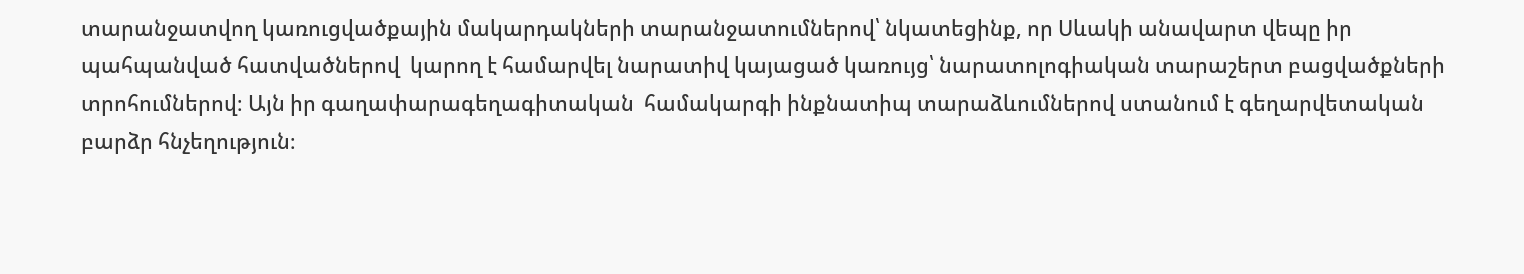տարանջատվող կառուցվածքային մակարդակների տարանջատումներով՝ նկատեցինք, որ Սևակի անավարտ վեպը իր  պահպանված հատվածներով  կարող է համարվել նարատիվ կայացած կառույց՝ նարատոլոգիական տարաշերտ բացվածքների  տրոհումներով։ Այն իր գաղափարագեղագիտական  համակարգի ինքնատիպ տարաձևումներով ստանում է գեղարվետական բարձր հնչեղություն։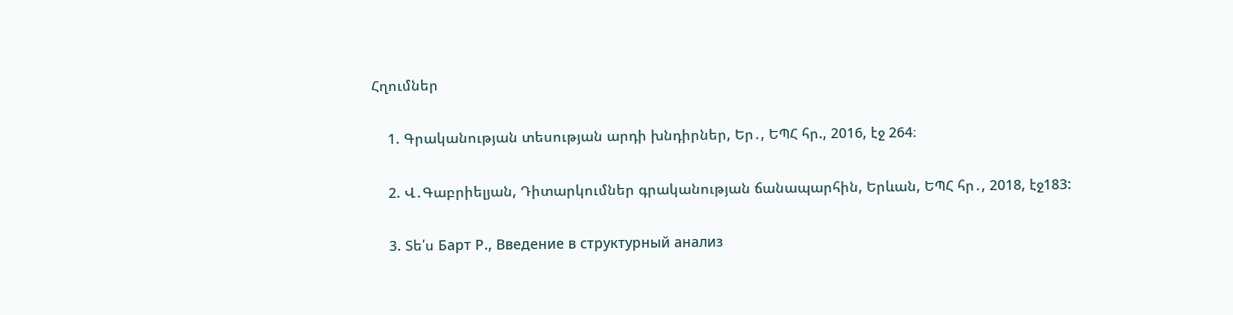Հղումներ

    1. Գրականության տեսության արդի խնդիրներ, Եր․, ԵՊՀ հր., 2016, էջ 264։

    2. Վ․Գաբրիելյան, Դիտարկումներ գրականության ճանապարհին, Երևան, ԵՊՀ հր․, 2018, էջ183:

    3. Տե՛ս Барт Р., Введение в структурный анализ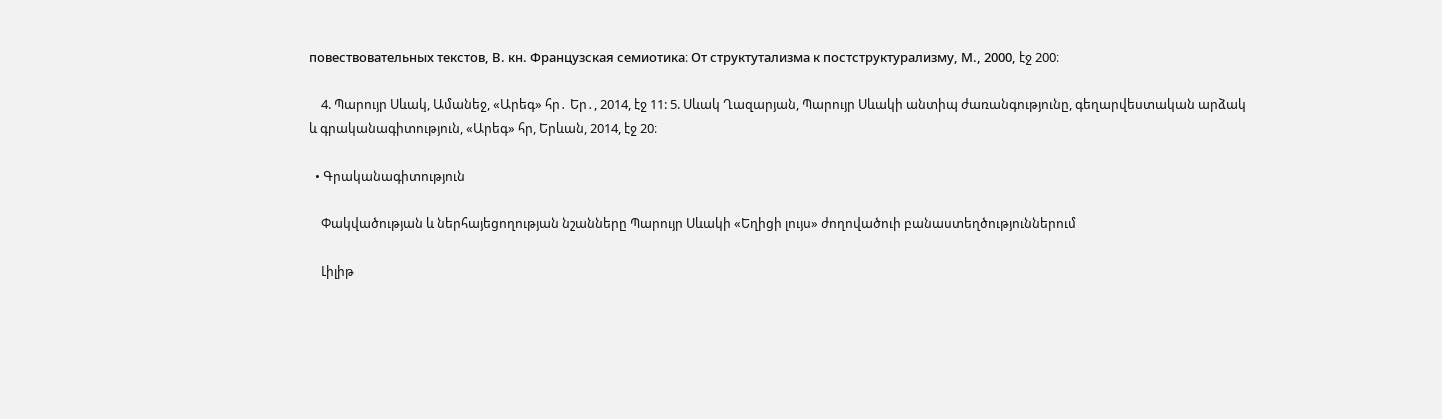повествовательных текстов, В. кн. Французская семиотика։ От структутализма к постструктурализму, М., 2000, էջ 200։

    4. Պարույր Սևակ, Ամանեջ, «Արեգ» հր․ Եր․, 2014, էջ 11: 5. Սևակ Ղազարյան, Պարույր Սևակի անտիպ ժառանգությունը, գեղարվեստական արձակ և գրականագիտություն, «Արեգ» հր, Երևան, 2014, էջ 20։

  • Գրականագիտություն

    Փակվածության և ներհայեցողության նշանները Պարույր Սևակի «Եղիցի լույս» ժողովածուի բանաստեղծություններում

    Լիլիթ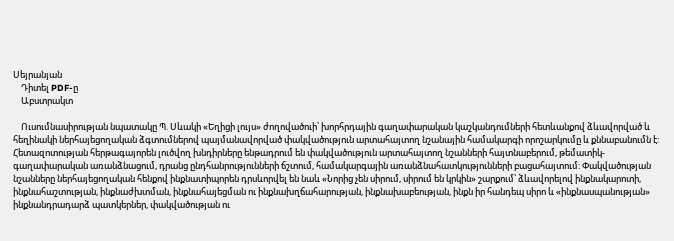Սեյրանյան
    Դիտել PDF-ը
    Աբստրակտ

    Ուսումնասիրության նպատակը Պ. Սևակի «Եղիցի լույս» ժողովածուի՝ խորհրդային գաղափարական կաշկանդումների հետևանքով ձևավորված և հեղինակի ներհայեցողական ձգտումներով պայմանավորված փակվածություն արտահայտող նշանային համակարգի որոշարկումը և քննաբանումն է: Հետազոտության հերթագայորեն լուծվող խնդիրները ենթադրում են փակվածություն արտահայտող նշանների հայտնաբերում, թեմատիկ-գաղափարական առանձնացում, դրանց ընդհանրությունների ճշտում, համակարգային առանձնահատկությունների բացահայտում: Փակվածության նշանները ներհայեցողական հենքով ինքնատիպորեն դրսևորվել են նաև «Նորից չեն սիրում, սիրում են կրկին» շարքում՝ ձևավորելով ինքնակարոտի, ինքնահաշտության, ինքնաժխտման, ինքնահայեցման ու ինքնախղճահարության, ինքնախաբեության, ինքն իր հանդեպ սիրո և «ինքնասպանության» ինքնանդրադարձ պատկերներ, փակվածության ու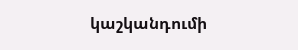կաշկանդումի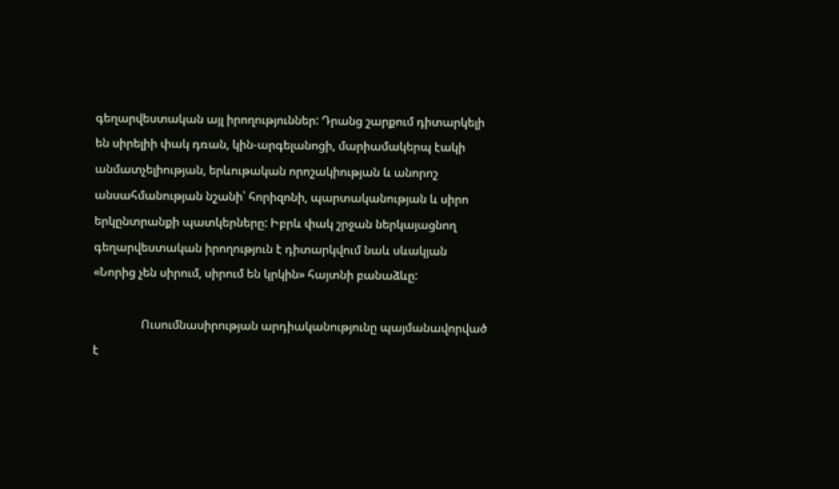գեղարվեստական այլ իրողություններ: Դրանց շարքում դիտարկելի են սիրելիի փակ դռան, կին-արգելանոցի, մարիամակերպ էակի անմատչելիության, երևութական որոշակիության և անորոշ անսահմանության նշանի՝ հորիզոնի, պարտականության և սիրո երկընտրանքի պատկերները: Իբրև փակ շրջան ներկայացնող գեղարվեստական իրողություն է դիտարկվում նաև սևակյան «Նորից չեն սիրում, սիրում են կրկին» հայտնի բանաձևը:

                Ուսումնասիրության արդիականությունը պայմանավորված է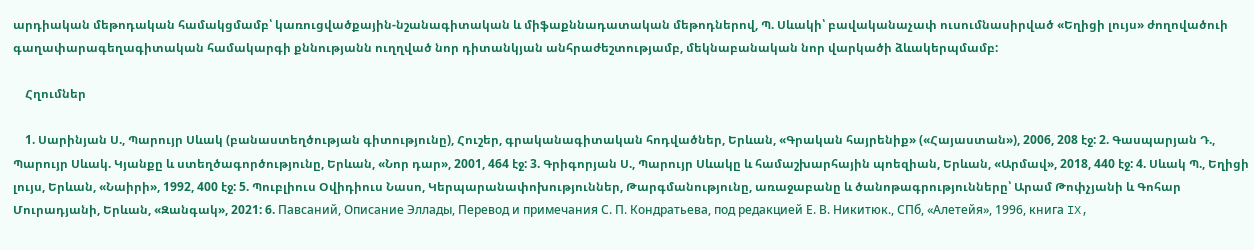արդիական մեթոդական համակցմամբ՝ կառուցվածքային-նշանագիտական և միֆաքննադատական մեթոդներով, Պ. Սևակի՝ բավականաչափ ուսումնասիրված «Եղիցի լույս» ժողովածուի գաղափարագեղագիտական համակարգի քննությանն ուղղված նոր դիտանկյան անհրաժեշտությամբ, մեկնաբանական նոր վարկածի ձևակերպմամբ:

    Հղումներ

    1. Սարինյան Ս., Պարույր Սևակ (բանաստեղծության գիտությունը), Հուշեր, գրականագիտական հոդվածներ, Երևան, «Գրական հայրենիք» («Հայաստան»), 2006, 208 էջ: 2. Գասպարյան Դ., Պարույր Սևակ. Կյանքը և ստեղծագործությունը, Երևան, «Նոր դար», 2001, 464 էջ: 3. Գրիգորյան Ս., Պարույր Սևակը և համաշխարհային պոեզիան, Երևան, «Արմավ», 2018, 440 էջ: 4. Սևակ Պ., Եղիցի լույս, Երևան, «Նաիրի», 1992, 400 էջ: 5. Պուբլիուս Օվիդիուս Նասո, Կերպարանափոխություններ, Թարգմանությունը, առաջաբանը և ծանոթագրությունները՝ Արամ Թոփչյանի և Գոհար Մուրադյանի, Երևան, «Զանգակ», 2021: 6. Павсаний, Описание Эллады, Перевод и примечания С. П. Кондратьева, под редакцией Е. В. Никитюк., СПб, «Алетейя», 1996, книга IX,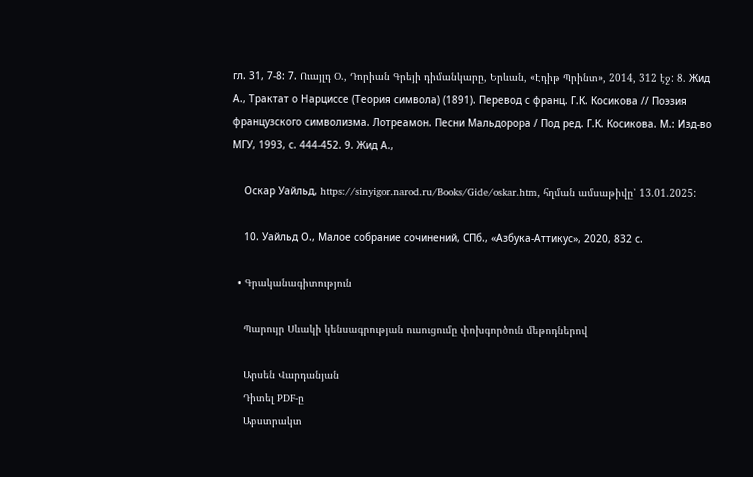гл. 31, 7-8: 7. Ուայլդ Օ., Դորիան Գրեյի դիմանկարը, Երևան, «Էդիթ Պրինտ», 2014, 312 էջ: 8. Жид А., Трактат о Нарциссе (Теория символа) (1891). Перевод с франц. Г.К. Косикова // Поэзия французского символизма. Лотреамон. Песни Мальдорора / Под ред. Г.К. Косикова. М.: Изд-во МГУ, 1993, с. 444-452. 9. Жид А.,

    Оскар Уайльд, https://sinyigor.narod.ru/Books/Gide/oskar.htm, հղման ամսաթիվը՝ 13.01.2025:

    10. Уайльд О., Малое собрание сочинений, СПб., «Азбука-Аттикус», 2020, 832 с.

  • Գրականագիտություն

    Պարույր Սևակի կենսագրության ուսուցումը փոխգործուն մեթոդներով

    Արսեն Վարդանյան
    Դիտել PDF-ը
    Աբստրակտ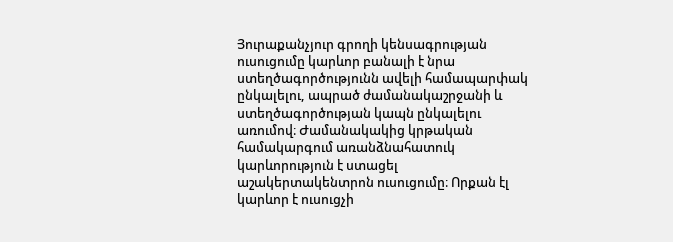Յուրաքանչյուր գրողի կենսագրության ուսուցումը կարևոր բանալի է նրա ստեղծագործությունն ավելի համապարփակ ընկալելու, ապրած ժամանակաշրջանի և ստեղծագործության կապն ընկալելու առումով։ Ժամանակակից կրթական համակարգում առանձնահատուկ կարևորություն է ստացել աշակերտակենտրոն ուսուցումը։ Որքան էլ կարևոր է ուսուցչի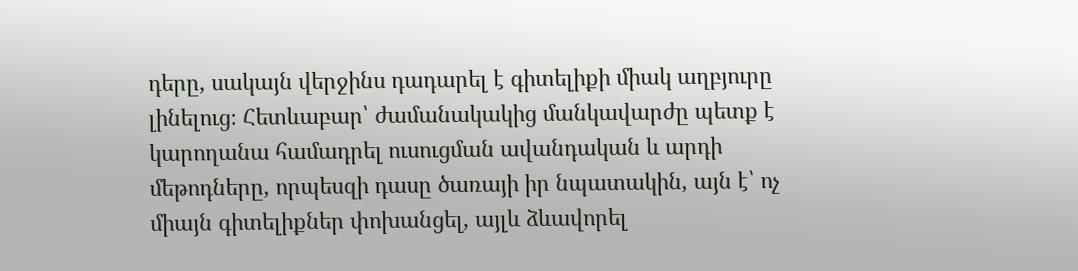դերը, սակայն վերջինս դադարել է գիտելիքի միակ աղբյուրը լինելուց։ Հետևաբար՝ ժամանակակից մանկավարժը պետք է կարողանա համադրել ուսուցման ավանդական և արդի մեթոդները, որպեսզի դասը ծառայի իր նպատակին, այն է՝ ոչ միայն գիտելիքներ փոխանցել, այլև ձևավորել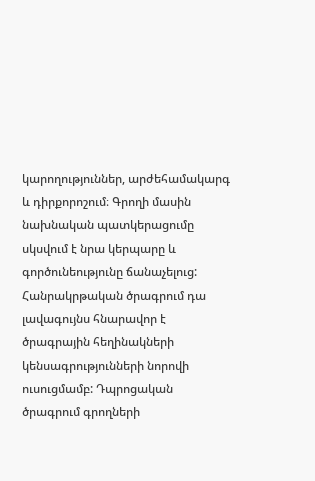կարողություններ, արժեհամակարգ և դիրքորոշում։ Գրողի մասին նախնական պատկերացումը սկսվում է նրա կերպարը և գործունեությունը ճանաչելուց: Հանրակրթական ծրագրում դա լավագույնս հնարավոր է ծրագրային հեղինակների կենսագրությունների նորովի ուսուցմամբ: Դպրոցական ծրագրում գրողների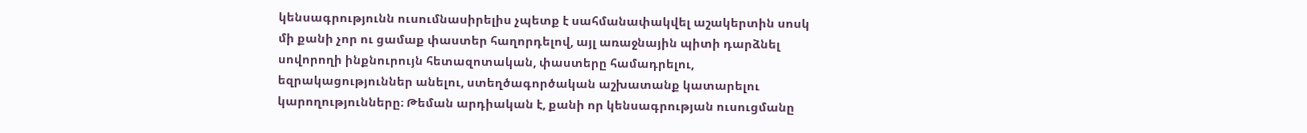կենսագրությունն ուսումնասիրելիս չպետք է սահմանափակվել աշակերտին սոսկ մի քանի չոր ու ցամաք փաստեր հաղորդելով, այլ առաջնային պիտի դարձնել սովորողի ինքնուրույն հետազոտական, փաստերը համադրելու, եզրակացություններ անելու, ստեղծագործական աշխատանք կատարելու կարողությունները։ Թեման արդիական է, քանի որ կենսագրության ուսուցմանը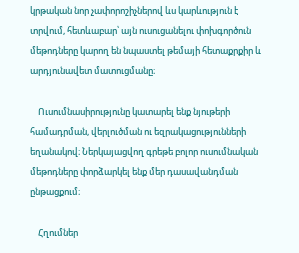կրթական նոր չափորոշիչներով ևս կարևություն է տրվում, հետևաբար՝ այն ուսուցանելու փոխգործուն մեթոդները կարող են նպաստել թեմայի հետաքրքիր և արդյունավետ մատուցմանը։

    Ուսումնասիրությունը կատարել ենք նյութերի համադրման, վերլուծման ու եզրակացությունների եղանակով։ Ներկայացվող գրեթե բոլոր ուսումնական մեթոդները փորձարկել ենք մեր դասավանդման ընթացքում։

    Հղումներ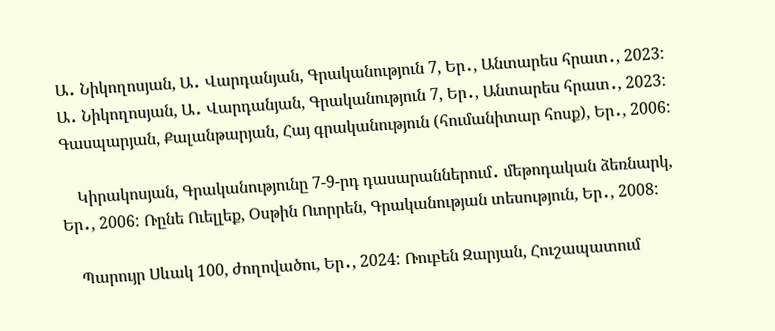Ա․ Նիկողոսյան, Ա․ Վարդանյան, Գրականություն 7, Եր․, Անտարես հրատ․, 2023: Ա․ Նիկողոսյան, Ա․ Վարդանյան, Գրականություն 7, Եր․, Անտարես հրատ․, 2023: Գասպարյան, Քալանթարյան, Հայ գրականություն (հումանիտար հոսք), Եր․, 2006:

    Կիրակոսյան, Գրականությունը 7-9-րդ դասարաններում․ մեթոդական ձեռնարկ, Եր․, 2006: Ռընե Ուելլեք, Օսթին Ուորրեն, Գրականության տեսություն, Եր․, 2008:

    Պարույր Սևակ 100, ժողովածու, Եր․, 2024: Ռուբեն Զարյան, Հուշապատում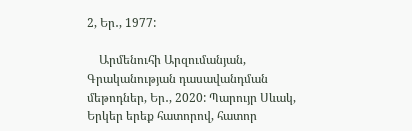2, Եր․, 1977:

    Արմենուհի Արզումանյան, Գրականության դասավանդման մեթոդներ, Եր․, 2020: Պարույր Սևակ, Երկեր երեք հատորով, հատոր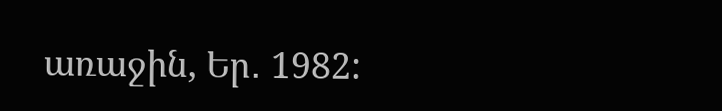առաջին, Եր․ 1982: